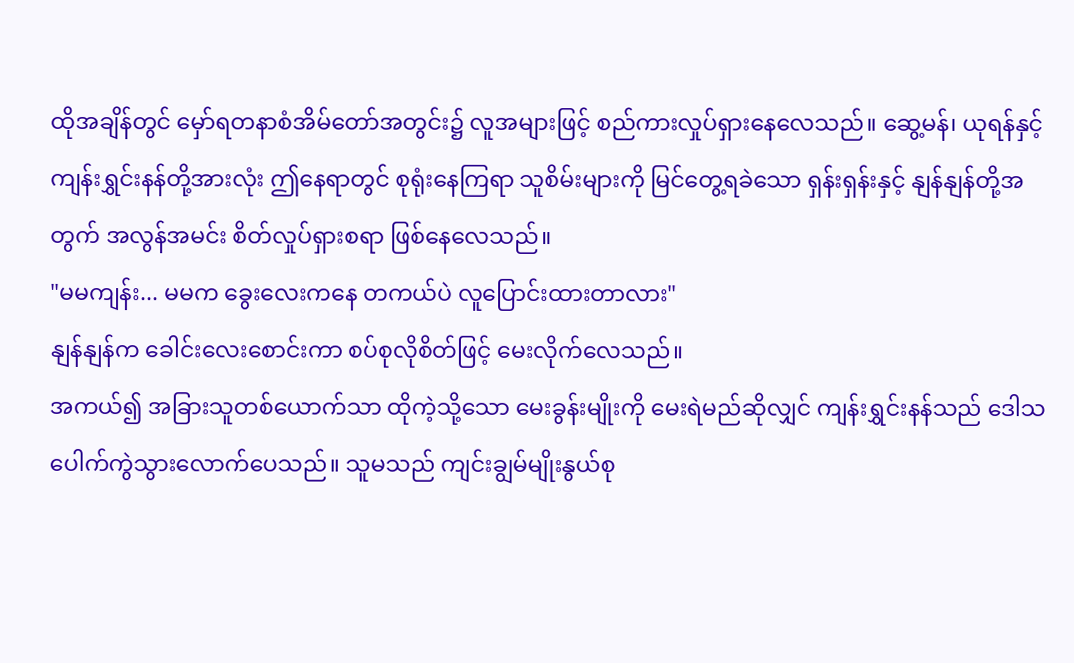ထိုအချိန်တွင် မှော်ရတနာစံအိမ်တော်အတွင်း၌ လူအများဖြင့် စည်ကားလှုပ်ရှားနေလေသည်။ ဆွေ့မန်၊ ယုရန်နှင့် ကျန်းရွှင်းနန်တို့အားလုံး ဤနေရာတွင် စုရုံးနေကြရာ သူစိမ်းများကို မြင်တွေ့ရခဲသော ရှန်းရှန်းနှင့် နျန်နျန်တို့အတွက် အလွန်အမင်း စိတ်လှုပ်ရှားစရာ ဖြစ်နေလေသည်။
"မမကျန်း... မမက ခွေးလေးကနေ တကယ်ပဲ လူပြောင်းထားတာလား"
နျန်နျန်က ခေါင်းလေးစောင်းကာ စပ်စုလိုစိတ်ဖြင့် မေးလိုက်လေသည်။
အကယ်၍ အခြားသူတစ်ယောက်သာ ထိုကဲ့သို့သော မေးခွန်းမျိုးကို မေးရဲမည်ဆိုလျှင် ကျန်းရွှင်းနန်သည် ဒေါသပေါက်ကွဲသွားလောက်ပေသည်။ သူမသည် ကျင်းချွမ်မျိုးနွယ်စု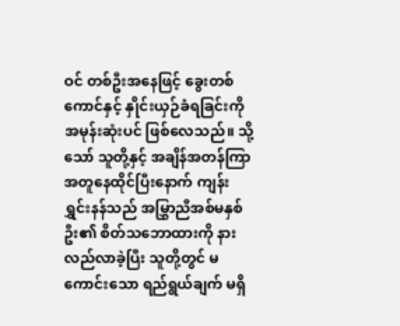ဝင် တစ်ဦးအနေဖြင့် ခွေးတစ်ကောင်နှင့် နှိုင်းယှဉ်ခံရခြင်းကို အမုန်းဆုံးပင် ဖြစ်လေသည်။ သို့သော် သူတို့နှင့် အချိန်အတန်ကြာ အတူနေထိုင်ပြီးနောက် ကျန်းရွှင်းနန်သည် အမြွှာညီအစ်မနှစ်ဦး၏ စိတ်သဘောထားကို နားလည်လာခဲ့ပြီး သူတို့တွင် မကောင်းသော ရည်ရွယ်ချက် မရှိ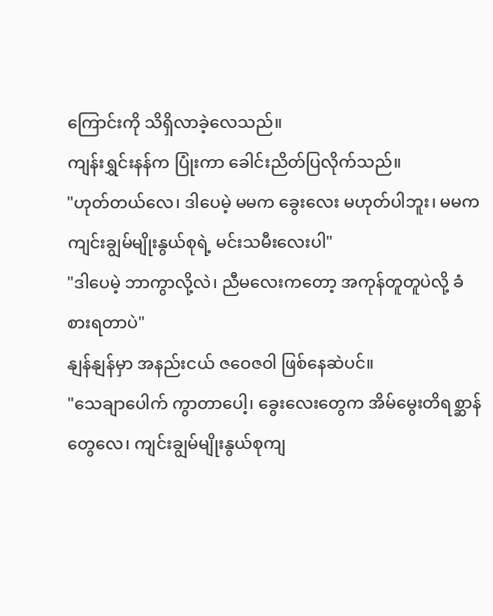ကြောင်းကို သိရှိလာခဲ့လေသည်။
ကျန်းရွှင်းနန်က ပြုံးကာ ခေါင်းညိတ်ပြလိုက်သည်။
"ဟုတ်တယ်လေ၊ ဒါပေမဲ့ မမက ခွေးလေး မဟုတ်ပါဘူး၊ မမက ကျင်းချွမ်မျိုးနွယ်စုရဲ့ မင်းသမီးလေးပါ"
"ဒါပေမဲ့ ဘာကွာလို့လဲ၊ ညီမလေးကတော့ အကုန်တူတူပဲလို့ ခံစားရတာပဲ"
နျန်နျန်မှာ အနည်းငယ် ဇဝေဇဝါ ဖြစ်နေဆဲပင်။
"သေချာပေါက် ကွာတာပေါ့၊ ခွေးလေးတွေက အိမ်မွေးတိရစ္ဆာန်တွေလေ၊ ကျင်းချွမ်မျိုးနွယ်စုကျ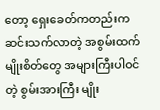တော့ ရှေးခေတ်ကတည်းက ဆင်းသက်လာတဲ့ အစွမ်းထက် မျိုးစိတ်တွေ အများကြီးပါဝင်တဲ့ စွမ်းအားကြီး မျိုး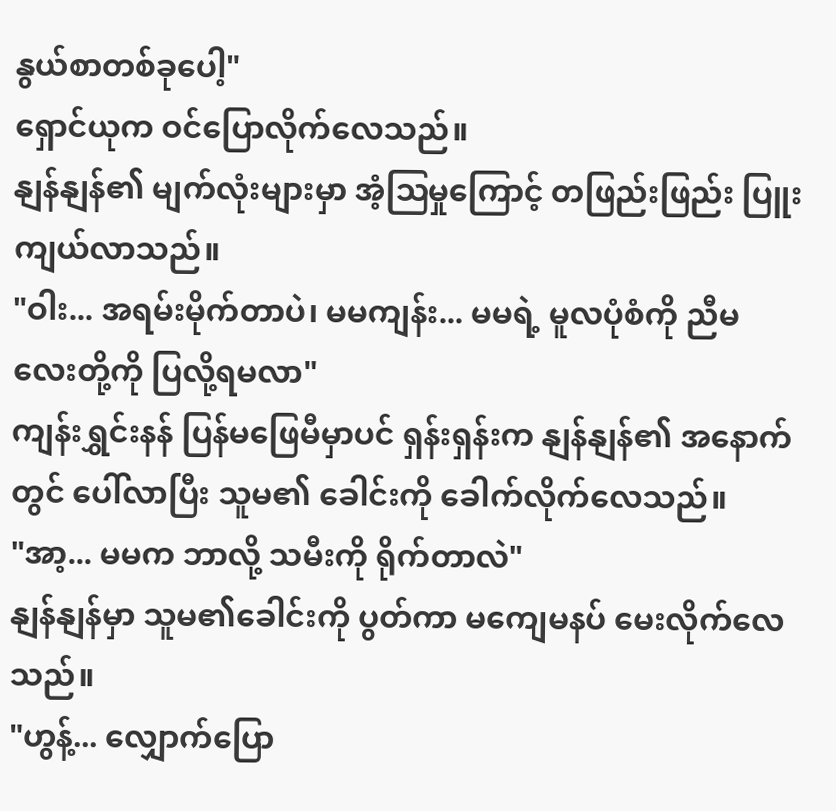နွယ်စာတစ်ခုပေါ့"
ရှောင်ယုက ဝင်ပြောလိုက်လေသည်။
နျန်နျန်၏ မျက်လုံးများမှာ အံ့ဩမှုကြောင့် တဖြည်းဖြည်း ပြူးကျယ်လာသည်။
"ဝါး... အရမ်းမိုက်တာပဲ၊ မမကျန်း... မမရဲ့ မူလပုံစံကို ညီမလေးတို့ကို ပြလို့ရမလာ"
ကျန်းရွှင်းနန် ပြန်မဖြေမီမှာပင် ရှန်းရှန်းက နျန်နျန်၏ အနောက်တွင် ပေါ်လာပြီး သူမ၏ ခေါင်းကို ခေါက်လိုက်လေသည်။
"အာ့... မမက ဘာလို့ သမီးကို ရိုက်တာလဲ"
နျန်နျန်မှာ သူမ၏ခေါင်းကို ပွတ်ကာ မကျေမနပ် မေးလိုက်လေသည်။
"ဟွန့်... လျှောက်ပြော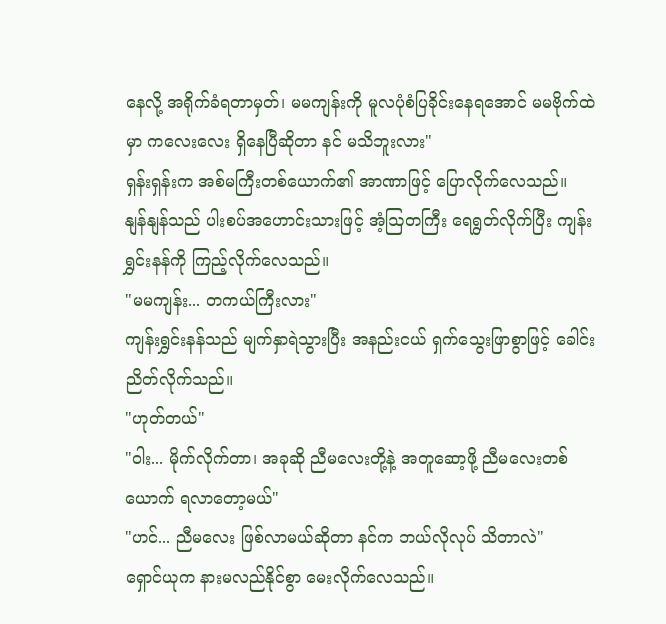နေလို့ အရိုက်ခံရတာမှတ်၊ မမကျန်းကို မူလပုံစံပြခိုင်းနေရအောင် မမဗိုက်ထဲမှာ ကလေးလေး ရှိနေပြီဆိုတာ နင် မသိဘူးလား"
ရှန်းရှန်းက အစ်မကြီးတစ်ယောက်၏ အာဏာဖြင့် ပြောလိုက်လေသည်။
နျန်နျန်သည် ပါးစပ်အဟောင်းသားဖြင့် အံ့ဩတကြီး ရေရွတ်လိုက်ပြီး ကျန်းရွှင်းနန်ကို ကြည့်လိုက်လေသည်။
"မမကျန်း... တကယ်ကြီးလား"
ကျန်းရွှင်းနန်သည် မျက်နှာရဲသွားပြီး အနည်းငယ် ရှက်သွေးဖြာစွာဖြင့် ခေါင်းညိတ်လိုက်သည်။
"ဟုတ်တယ်"
"ဝါး... မိုက်လိုက်တာ၊ အခုဆို ညီမလေးတို့နဲ့ အတူဆော့ဖို့ ညီမလေးတစ်ယောက် ရလာတော့မယ်"
"ဟင်... ညီမလေး ဖြစ်လာမယ်ဆိုတာ နင်က ဘယ်လိုလုပ် သိတာလဲ"
ရှောင်ယုက နားမလည်နိုင်စွာ မေးလိုက်လေသည်။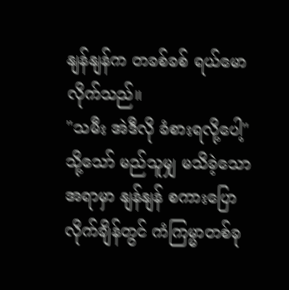နျန်နျန်က တခစ်ခစ် ရယ်မောလိုက်သည်။
"သမီး အဲဒီလို ခံစားရလို့ပေါ့"
သို့သော် မည်သူမျှ မသိခဲ့သောအရာမှာ နျန်နျန် စကားပြောလိုက်ချိန်တွင် ကံကြမ္မာတစ်ခု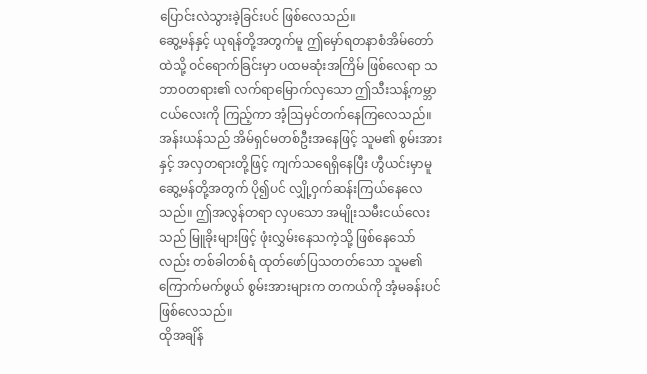ပြောင်းလဲသွားခဲ့ခြင်းပင် ဖြစ်လေသည်။
ဆွေ့မန်နှင့် ယုရန်တို့အတွက်မူ ဤမှော်ရတနာစံအိမ်တော်ထဲသို့ ဝင်ရောက်ခြင်းမှာ ပထမဆုံးအကြိမ် ဖြစ်လေရာ သဘာဝတရား၏ လက်ရာမြောက်လှသော ဤသီးသန့်ကမ္ဘာငယ်လေးကို ကြည့်ကာ အံ့ဩမှင်တက်နေကြလေသည်။ အန်းယန်သည် အိမ်ရှင်မတစ်ဦးအနေဖြင့် သူမ၏ စွမ်းအားနှင့် အလှတရားတို့ဖြင့် ကျက်သရေရှိနေပြီး ဟွီယင်းမှာမူ ဆွေ့မန်တို့အတွက် ပို၍ပင် လျှို့ဝှက်ဆန်းကြယ်နေလေသည်။ ဤအလွန်တရာ လှပသော အမျိုးသမီးငယ်လေးသည် မြူခိုးများဖြင့် ဖုံးလွှမ်းနေသကဲ့သို့ ဖြစ်နေသော်လည်း တစ်ခါတစ်ရံ ထုတ်ဖော်ပြသတတ်သော သူမ၏ ကြောက်မက်ဖွယ် စွမ်းအားများက တကယ်ကို အံ့မခန်းပင် ဖြစ်လေသည်။
ထိုအချိန်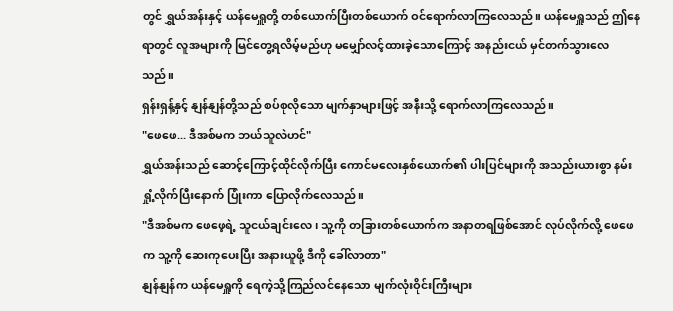တွင် ရွှယ်အန်းနှင့် ယန်မေရှူတို့ တစ်ယောက်ပြီးတစ်ယောက် ဝင်ရောက်လာကြလေသည်။ ယန်မေရှူသည် ဤနေရာတွင် လူအများကို မြင်တွေ့ရလိမ့်မည်ဟု မမျှော်လင့်ထားခဲ့သောကြောင့် အနည်းငယ် မှင်တက်သွားလေသည်။
ရှန်းရှန့်နှင့် နျန်နျန်တို့သည် စပ်စုလိုသော မျက်နှာများဖြင့် အနီးသို့ ရောက်လာကြလေသည်။
"ဖေဖေ... ဒီအစ်မက ဘယ်သူလဲဟင်"
ရွှယ်အန်းသည် ဆောင့်ကြောင့်ထိုင်လိုက်ပြီး ကောင်မလေးနှစ်ယောက်၏ ပါးပြင်များကို အသည်းယားစွာ နမ်းရှုံ့လိုက်ပြီးနောက် ပြုံးကာ ပြောလိုက်လေသည်။
"ဒီအစ်မက ဖေဖေ့ရဲ့ သူငယ်ချင်းလေ၊ သူ့ကို တခြားတစ်ယောက်က အနာတရဖြစ်အောင် လုပ်လိုက်လို့ ဖေဖေက သူ့ကို ဆေးကုပေးပြီး အနားယူဖို့ ဒီကို ခေါ်လာတာ"
နျန်နျန်က ယန်မေရှူကို ရေကဲ့သို့ကြည်လင်နေသော မျက်လုံးဝိုင်းကြီးများ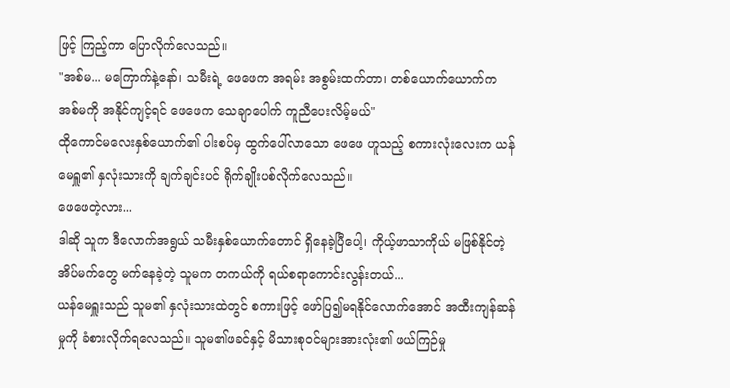ဖြင့် ကြည့်ကာ ပြောလိုက်လေသည်။
"အစ်မ... မကြောက်နဲ့နော်၊ သမီးရဲ့ ဖေဖေက အရမ်း အစွမ်းထက်တာ၊ တစ်ယောက်ယောက်က အစ်မကို အနိုင်ကျင့်ရင် ဖေဖေက သေချာပေါက် ကူညီပေးလိမ့်မယ်"
ထိုကောင်မလေးနှစ်ယောက်၏ ပါးစပ်မှ ထွက်ပေါ်လာသော ဖေဖေ ဟူသည့် စကားလုံးလေးက ယန်မေရှူ၏ နှလုံးသားကို ချက်ချင်းပင် ရိုက်ချိုးပစ်လိုက်လေသည်။
ဖေဖေတဲ့လား...
ဒါဆို သူက ဒီလောက်အရွယ် သမီးနှစ်ယောက်တောင် ရှိနေခဲ့ပြီပေါ့၊ ကိုယ့်ဖာသာကိုယ် မဖြစ်နိုင်တဲ့ အိပ်မက်တွေ မက်နေခဲ့တဲ့ သူမက တကယ်ကို ရယ်စရာကောင်းလွန်းတယ်...
ယန်မေရှူးသည် သူမ၏ နှလုံးသားထဲတွင် စကားဖြင့် ဖော်ပြ၍မရနိုင်လောက်အောင် အထီးကျန်ဆန်မှုကို ခံစားလိုက်ရလေသည်။ သူမ၏ဖခင်နှင့် မိသားစုဝင်များအားလုံး၏ ဖယ်ကြဉ်မှု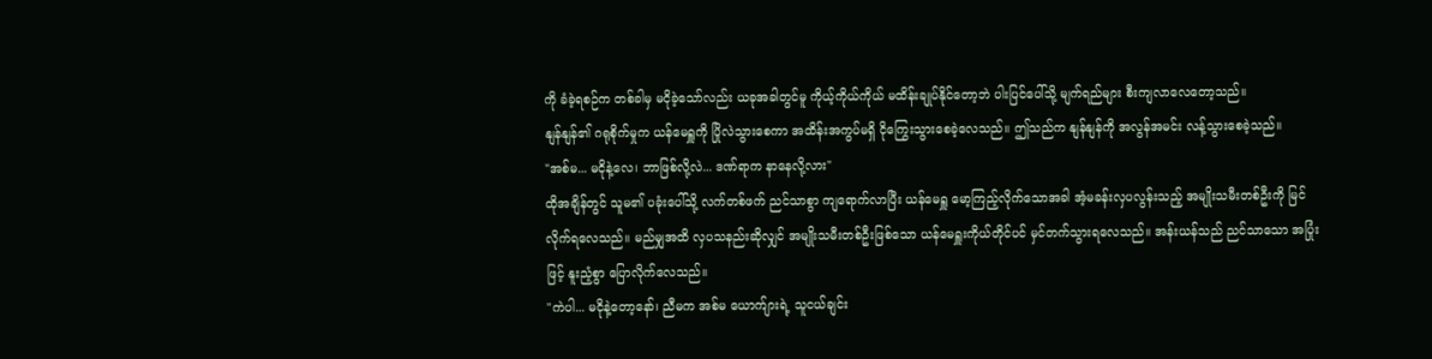ကို ခံခဲ့ရစဉ်က တစ်ခါမှ မငိုခဲ့သော်လည်း ယခုအခါတွင်မူ ကိုယ့်ကိုယ်ကိုယ် မထိန်းချုပ်နိုင်တော့ဘဲ ပါးပြင်ပေါ်သို့ မျက်ရည်များ စီးကျလာလေတော့သည်။
နျန်နျန်၏ ဂရုစိုက်မှုက ယန်မေရှူကို ပြိုလဲသွားစေကာ အထိန်းအကွပ်မရှိ ငိုကြွေးသွားစေခဲ့လေသည်။ ဤသည်က နျန်နျန်ကို အလွန်အမင်း လန့်သွားစေခဲ့သည်။
"အစ်မ... မငိုနဲ့လေ၊ ဘာဖြစ်လို့လဲ... ဒဏ်ရာက နာနေလို့လား"
ထိုအချိန်တွင် သူမ၏ ပခုံးပေါ်သို့ လက်တစ်ဖက် ညင်သာစွာ ကျရောက်လာပြီး ယန်မေရှူ မော့ကြည့်လိုက်သောအခါ အံ့မခန်းလှပလွန်းသည့် အမျိုးသမီးတစ်ဦးကို မြင်လိုက်ရလေသည်။ မည်မျှအထိ လှပသနည်းဆိုလျှင် အမျိုးသမီးတစ်ဦးဖြစ်သော ယန်မေရှူးကိုယ်တိုင်ပင် မှင်တက်သွားရလေသည်။ အန်းယန်သည် ညင်သာသော အပြုံးဖြင့် နူးညံ့စွာ ပြောလိုက်လေသည်။
"ကဲပါ... မငိုနဲ့တော့နော်၊ ညီမက အစ်မ ယောက်ျားရဲ့ သူငယ်ချင်း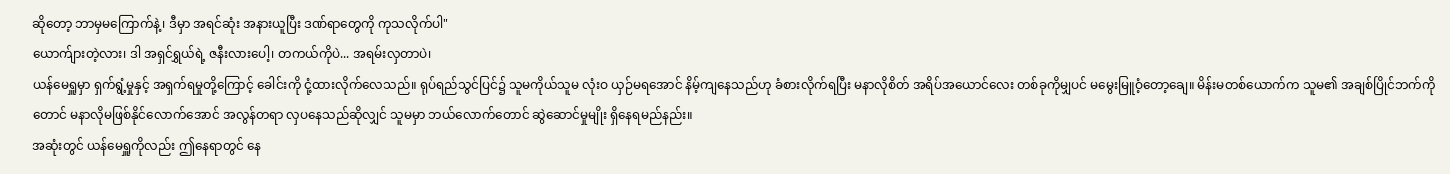ဆိုတော့ ဘာမှမကြောက်နဲ့၊ ဒီမှာ အရင်ဆုံး အနားယူပြီး ဒဏ်ရာတွေကို ကုသလိုက်ပါ"
ယောက်ျားတဲ့လား၊ ဒါ အရှင်ရွှယ်ရဲ့ ဇနီးလားပေါ့၊ တကယ်ကိုပဲ... အရမ်းလှတာပဲ၊
ယန်မေရှူမှာ ရှက်ရွံ့မှုနှင့် အရှက်ရမှုတို့ကြောင့် ခေါင်းကို ငုံ့ထားလိုက်လေသည်။ ရုပ်ရည်သွင်ပြင်၌ သူမကိုယ်သူမ လုံးဝ ယှဉ်မရအောင် နိမ့်ကျနေသည်ဟု ခံစားလိုက်ရပြီး မနာလိုစိတ် အရိပ်အယောင်လေး တစ်ခုကိုမျှပင် မမွေးမြူဝံ့တော့ချေ။ မိန်းမတစ်ယောက်က သူမ၏ အချစ်ပြိုင်ဘက်ကိုတောင် မနာလိုမဖြစ်နိုင်လောက်အောင် အလွန်တရာ လှပနေသည်ဆိုလျှင် သူမမှာ ဘယ်လောက်တောင် ဆွဲဆောင်မှုမျိုး ရှိနေရမည်နည်း။
အဆုံးတွင် ယန်မေရှူကိုလည်း ဤနေရာတွင် နေ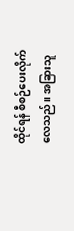ထိုင်ရန် စီစဉ်ပေးလိုက်လေသည်။ အခြားသူ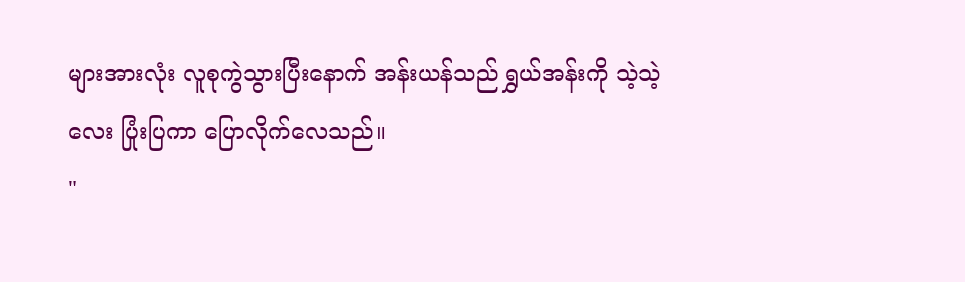များအားလုံး လူစုကွဲသွားပြီးနောက် အန်းယန်သည် ရွှယ်အန်းကို သဲ့သဲ့လေး ပြုံးပြကာ ပြောလိုက်လေသည်။
"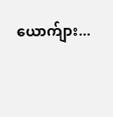ယောက်ျား...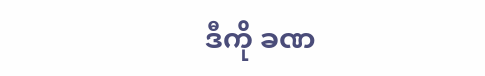ဒီကို ခဏ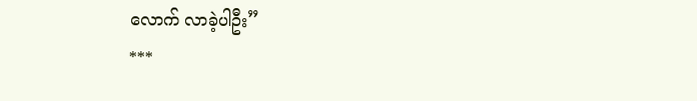လောက် လာခဲ့ပါဦး”
***